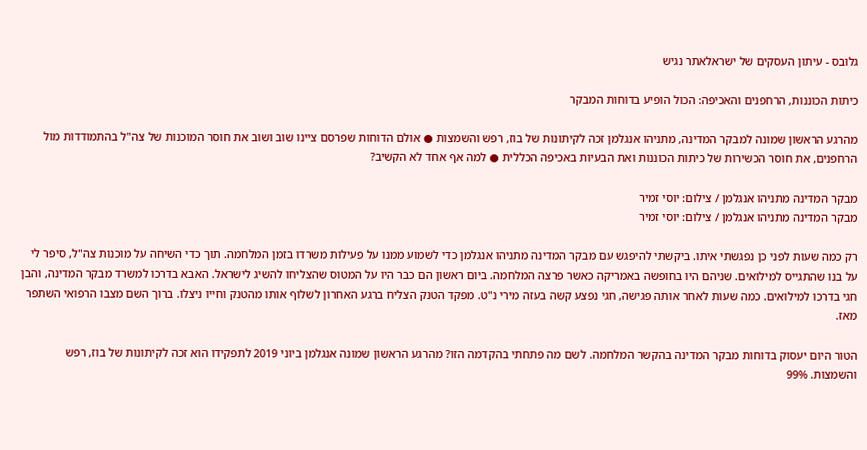גלובס - עיתון העסקים של ישראלאתר נגיש

כיתות הכוננות, הרחפנים והאכיפה: הכול הופיע בדוחות המבקר

מהרגע הראשון שמונה למבקר המדינה, מתניהו אנגלמן זכה לקיתונות של בוז, רפש והשמצות ● אולם הדוחות שפרסם ציינו שוב ושוב את חוסר המוכנות של צה"ל בהתמודדות מול הרחפנים, את חוסר הכשירות של כיתות הכוננות ואת הבעיות באכיפה הכללית ● למה אף אחד לא הקשיב?

מבקר המדינה מתניהו אנגלמן / צילום: יוסי זמיר
מבקר המדינה מתניהו אנגלמן / צילום: יוסי זמיר

רק כמה שעות לפני כן נפגשתי איתו. ביקשתי להיפגש עם מבקר המדינה מתניהו אנגלמן כדי לשמוע ממנו על פעילות משרדו בזמן המלחמה. תוך כדי השיחה על מוכנות צה"ל, סיפר לי על בנו שהתגייס למילואים. שניהם היו בחופשה באמריקה כאשר פרצה המלחמה. ביום ראשון הם כבר היו על המטוס שהצליחו להשיג לישראל. האבא בדרכו למשרד מבקר המדינה, והבן חגי בדרכו למילואים. כמה שעות לאחר אותה פגישה, חגי נפצע קשה בעזה מירי נ"ט. מפקד הטנק הצליח ברגע האחרון לשלוף אותו מהטנק וחייו ניצלו. ברוך השם מצבו הרפואי השתפר מאז.

הטור היום יעסוק בדוחות מבקר המדינה בהקשר המלחמה. לשם מה פתחתי בהקדמה הזו? מהרגע הראשון שמונה אנגלמן ביוני 2019 לתפקידו הוא זכה לקיתונות של בוז, רפש והשמצות. 99%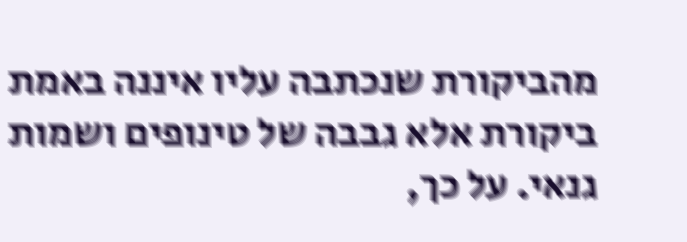מהביקורת שנכתבה עליו איננה באמת ביקורת אלא גבבה של טינופים ושמות גנאי. על כך,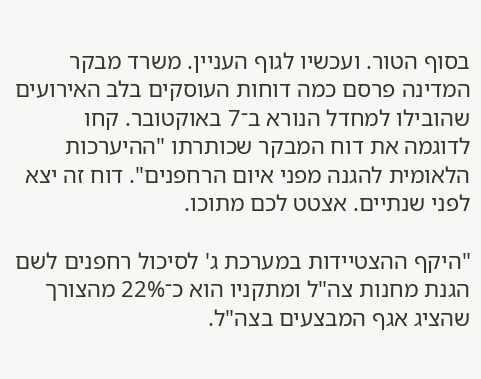בסוף הטור. ועכשיו לגוף העניין. משרד מבקר המדינה פרסם כמה דוחות העוסקים בלב האירועים שהובילו למחדל הנורא ב־7 באוקטובר. קחו לדוגמה את דוח המבקר שכותרתו "ההיערכות הלאומית להגנה מפני איום הרחפנים". דוח זה יצא לפני שנתיים. אצטט לכם מתוכו.

"היקף ההצטיידות במערכת ג' לסיכול רחפנים לשם הגנת מחנות צה"ל ומתקניו הוא כ־22% מהצורך שהציג אגף המבצעים בצה"ל.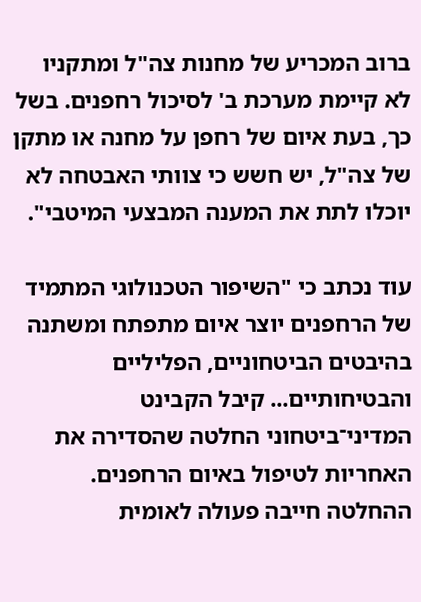ברוב המכריע של מחנות צה"ל ומתקניו לא קיימת מערכת ב' לסיכול רחפנים. בשל כך, בעת איום של רחפן על מחנה או מתקן של צה"ל, יש חשש כי צוותי האבטחה לא יוכלו לתת את המענה המבצעי המיטבי".

עוד נכתב כי "השיפור הטכנולוגי המתמיד של הרחפנים יוצר איום מתפתח ומשתנה בהיבטים הביטחוניים, הפליליים והבטיחותיים... קיבל הקבינט המדיני־ביטחוני החלטה שהסדירה את האחריות לטיפול באיום הרחפנים. ההחלטה חייבה פעולה לאומית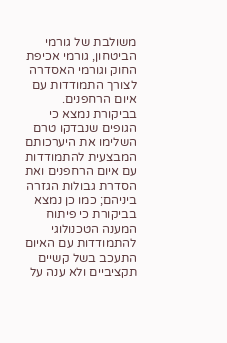משולבת של גורמי הביטחון, גורמי אכיפת החוק וגורמי האסדרה לצורך התמודדות עם איום הרחפנים. בביקורת נמצא כי הגופים שנבדקו טרם השלימו את היערכותם המבצעית להתמודדות עם איום הרחפנים ואת הסדרת גבולות הגזרה ביניהם; כמו כן נמצא בביקורת כי פיתוח המענה הטכנולוגי להתמודדות עם האיום התעכב בשל קשיים תקציביים ולא ענה על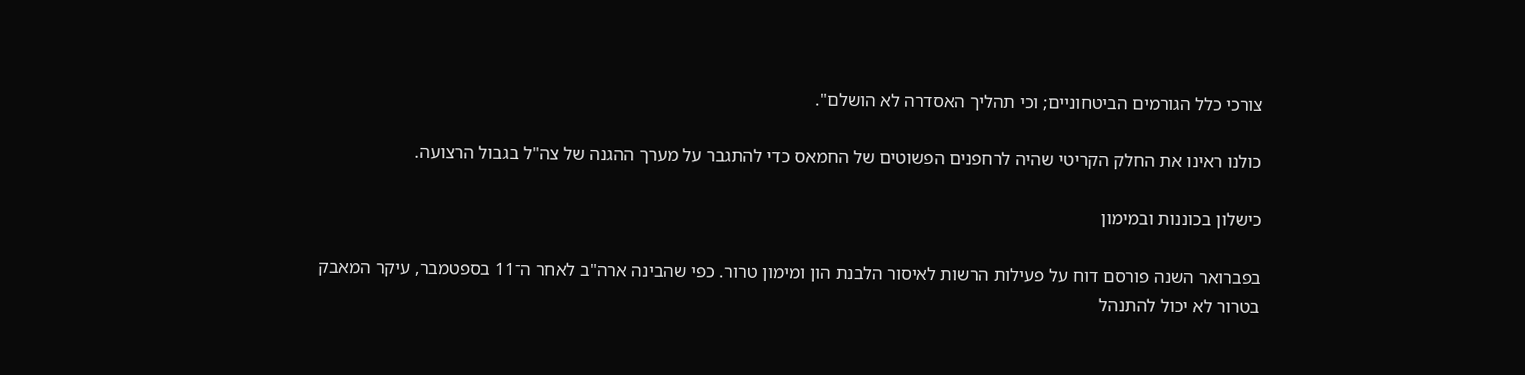צורכי כלל הגורמים הביטחוניים; וכי תהליך האסדרה לא הושלם".

כולנו ראינו את החלק הקריטי שהיה לרחפנים הפשוטים של החמאס כדי להתגבר על מערך ההגנה של צה"ל בגבול הרצועה.

כישלון בכוננות ובמימון

בפברואר השנה פורסם דוח על פעילות הרשות לאיסור הלבנת הון ומימון טרור. כפי שהבינה ארה"ב לאחר ה־11 בספטמבר, עיקר המאבק בטרור לא יכול להתנהל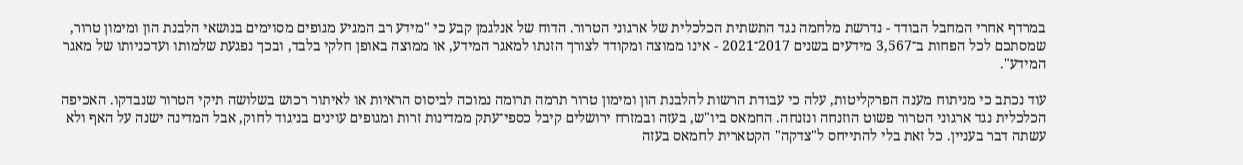במרדף אחרי המחבל הבודד - נדרשת מלחמה נגד התשתית הכלכלית של ארגוני הטרור. הדוח של אנלגמן קבע כי "מידע רב המגיע מגופים מסוימים בנושאי הלבנת הון ומימון טרור, שמסתכם לכל הפחות ב־3,567 מידעים בשנים 2017־2021 - אינו ממוצה ומקודד לצורך הזנתו למאגר המידע, או ממוצה באופן חלקי בלבד, ובכך נפגעת שלמותו ועדכניותו של מאגר המידע".

עוד נכתב כי מניתוח מענה הפרקליטות, עלה כי עבודת הרשות להלבנת הון ומימון טרור תרמה תרומה נמוכה לביסוס הראיות או לאיתור רכוש בשלושה תיקי הטרור שנבדקו. האכיפה הכלכלית נגד ארגוני הטרור פשוט הוזנחה ונזנחה. החמאס ביו"ש, בעזה ובמזרח ירושלים קיבל כספי־עתק ממדינות זרות ומגופים עוינים בניגוד לחוק, אבל המדינה ישנה על האף ולא עשתה דבר בעניין. כל זאת בלי להתייחס ל"צדקה" הקטארית לחמאס בעזה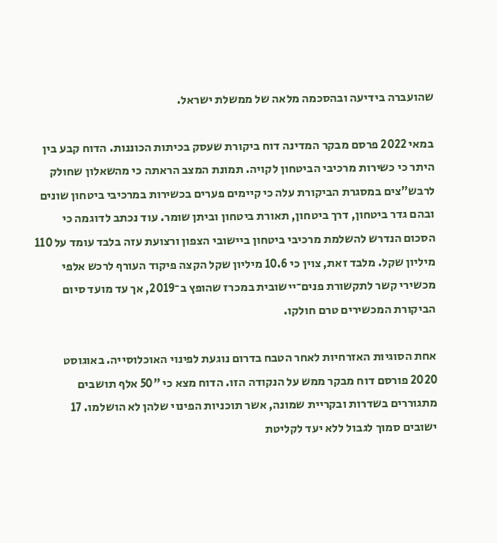שהועברה בידיעה ובהסכמה מלאה של ממשלת ישראל.

במאי 2022 פרסם מבקר המדינה דוח ביקורת שעסק בכיתות הכוננות. הדוח קבע בין היתר כי כשירות מרכיבי הביטחון לקויה. תמונת המצב הראתה כי מהשאלון שחולק לרבש"צים במסגרת הביקורת עלה כי קיימים פערים בכשירות במרכיבי ביטחון שונים ובהם גדר ביטחון, דרך ביטחון, תאורת ביטחון וביתן שומר. עוד נכתב לדוגמה כי הסכום הנדרש להשלמת מרכיבי ביטחון ביישובי הצפון ורצועת עזה בלבד עומד על 110 מיליון שקל. מלבד זאת, צוין כי 10.6 מיליון שקל הקצה פיקוד העורף לרכש אלפי מכשירי קשר לתקשורת פנים־יישובית במכרז שהופץ ב־2019, אך עד מועד סיום הביקורת המכשירים טרם חולקו.

אחת הסוגיות האזרחיות לאחר הטבח בדרום נוגעת לפינוי האוכלוסייה. באוגוסט 2020 פורסם דוח מבקר ממש על הנקודה הזו. הדוח מצא כי "50 אלף תושבים מתגוררים בשדרות ובקריית שמונה, אשר תוכניות הפינוי שלהן לא הושלמו. 17 ישובים סמוך לגבול ללא יעד לקליטת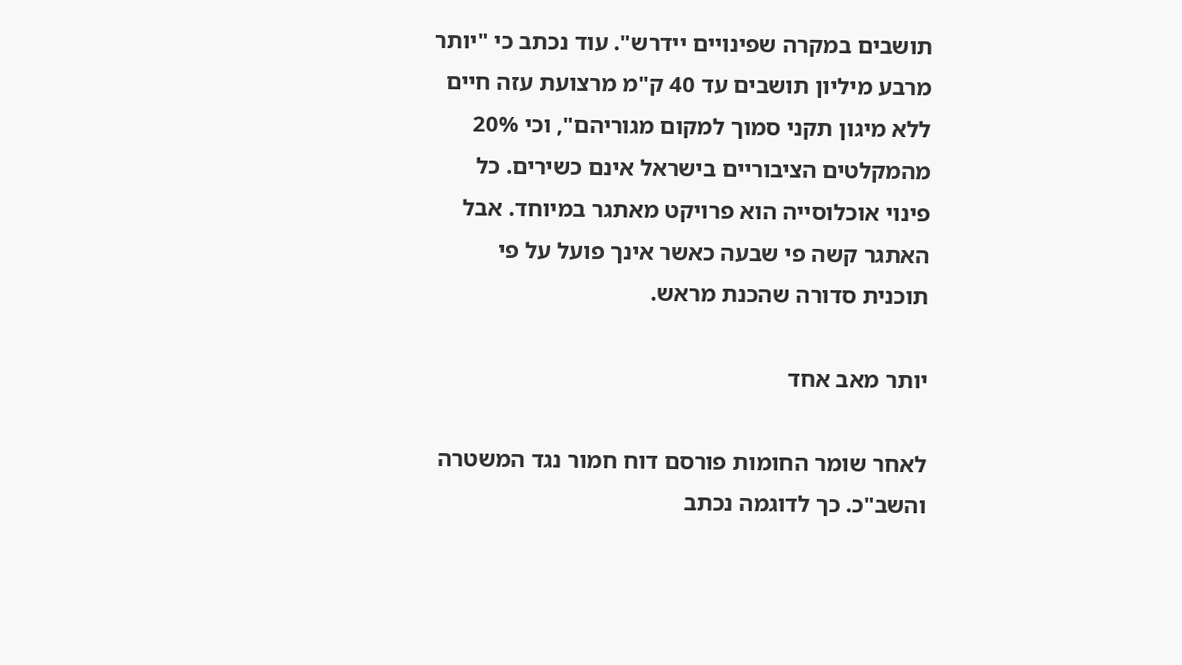תושבים במקרה שפינויים יידרש". עוד נכתב כי "יותר מרבע מיליון תושבים עד 40 ק"מ מרצועת עזה חיים ללא מיגון תקני סמוך למקום מגוריהם", וכי 20% מהמקלטים הציבוריים בישראל אינם כשירים. כל פינוי אוכלוסייה הוא פרויקט מאתגר במיוחד. אבל האתגר קשה פי שבעה כאשר אינך פועל על פי תוכנית סדורה שהכנת מראש.

יותר מאב אחד

לאחר שומר החומות פורסם דוח חמור נגד המשטרה והשב"כ. כך לדוגמה נכתב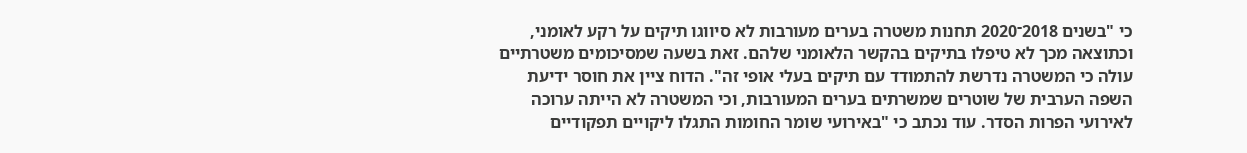כי "בשנים 2018־2020 תחנות משטרה בערים מעורבות לא סיווגו תיקים על רקע לאומני, וכתוצאה מכך לא טיפלו בתיקים בהקשר הלאומני שלהם. זאת בשעה שמסיכומים משטרתיים עולה כי המשטרה נדרשת להתמודד עם תיקים בעלי אופי זה". הדוח ציין את חוסר ידיעת השפה הערבית של שוטרים שמשרתים בערים המעורבות, וכי המשטרה לא הייתה ערוכה לאירועי הפרות הסדר. עוד נכתב כי "באירועי שומר החומות התגלו ליקויים תפקודיים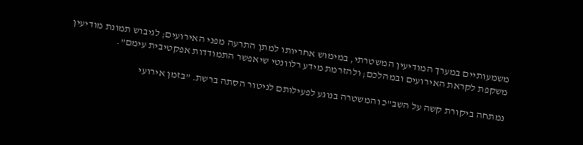משמעותיים במערך המודיעין המשטרתי, במימוש אחריותו למתן התרעה מפני האירועים; לגיבוש תמונת מודיעין משקפת לקראת האירועים ובמהלכם; ולהזרמת מידע רלוונטי שיאפשר התמודדות אפקטיבית עימם".

נמתחה ביקורת קשה על השב"כ והמשטרה בנוגע לפעילותם לניטור הסתה ברשת. "בזמן אירועי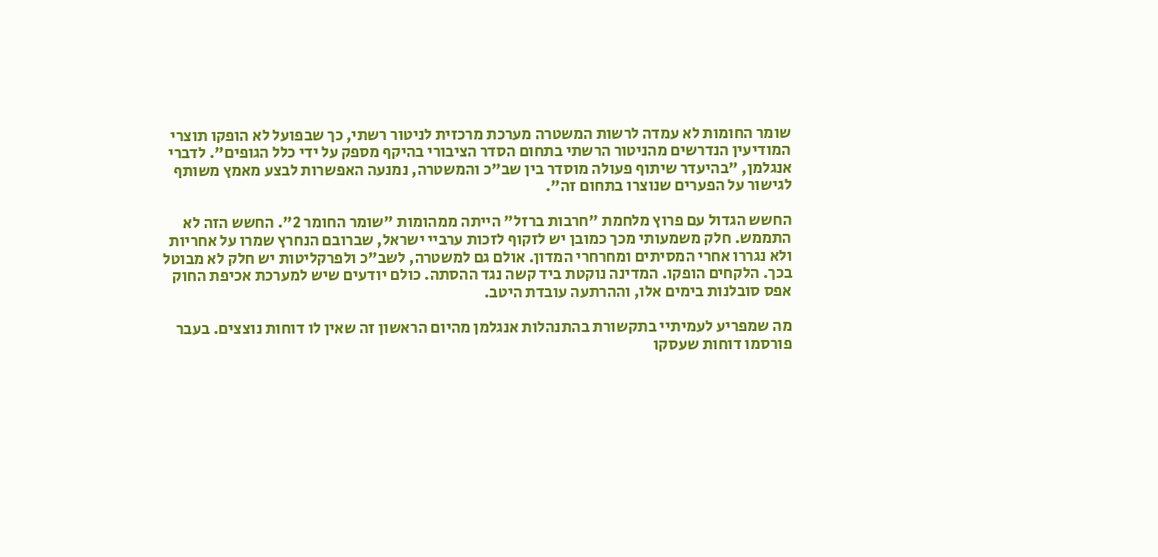שומר החומות לא עמדה לרשות המשטרה מערכת מרכזית לניטור רשתי, כך שבפועל לא הופקו תוצרי המודיעין הנדרשים מהניטור הרשתי בתחום הסדר הציבורי בהיקף מספק על ידי כלל הגופים". לדברי אנגלמן, "בהיעדר שיתוף פעולה מוסדר בין שב"כ והמשטרה, נמנעה האפשרות לבצע מאמץ משותף לגישור על הפערים שנוצרו בתחום זה".

החשש הגדול עם פרוץ מלחמת "חרבות ברזל" הייתה ממהומות "שומר החומר 2". החשש הזה לא התממש. חלק משמעותי מכך כמובן יש לזקוף לזכות ערביי ישראל, שברובם הנחרץ שמרו על אחריות ולא נגררו אחרי המסיתים ומחרחרי המדון. אולם גם למשטרה, לשב"כ ולפרקליטות יש חלק לא מבוטל בכך. הלקחים הופקו. המדינה נוקטת ביד קשה נגד ההסתה. כולם יודעים שיש למערכת אכיפת החוק אפס סובלנות בימים אלו, וההרתעה עובדת היטב.

מה שמפריע לעמיתיי בתקשורת בהתנהלות אנגלמן מהיום הראשון זה שאין לו דוחות נוצצים. בעבר פורסמו דוחות שעסקו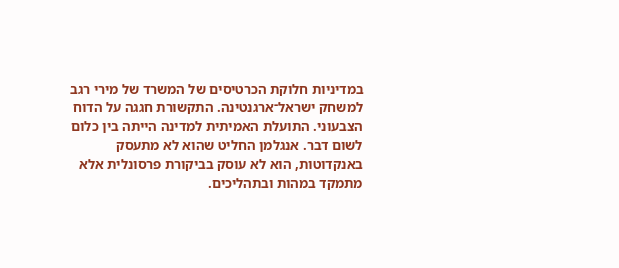במדיניות חלוקת הכרטיסים של המשרד של מירי רגב למשחק ישראל־ארגנטינה. התקשורת חגגה על הדוח הצבעוני. התועלת האמיתית למדינה הייתה בין כלום לשום דבר. אנגלמן החליט שהוא לא מתעסק באנקדוטות, הוא לא עוסק בביקורת פרסונלית אלא מתמקד במהות ובתהליכים.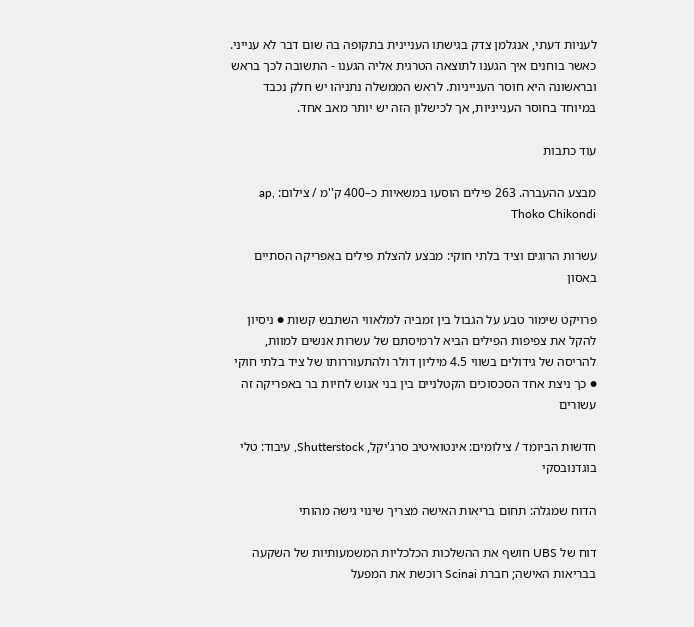לעניות דעתי, אנגלמן צדק בגישתו העניינית בתקופה בה שום דבר לא ענייני. כאשר בוחנים איך הגענו לתוצאה הטרגית אליה הגענו - התשובה לכך בראש ובראשונה היא חוסר הענייניות. לראש הממשלה נתניהו יש חלק נכבד במיוחד בחוסר הענייניות, אך לכישלון הזה יש יותר מאב אחד.

עוד כתבות

מבצע ההעברה. 263 פילים הוסעו במשאיות כ–400 ק''מ / צילום: ap, Thoko Chikondi

עשרות הרוגים וציד בלתי חוקי: מבצע להצלת פילים באפריקה הסתיים באסון

פרויקט שימור טבע על הגבול בין זמביה למלאווי השתבש קשות ● ניסיון להקל את צפיפות הפילים הביא לרמיסתם של עשרות אנשים למוות, להריסה של גידולים בשווי 4.5 מיליון דולר ולהתעוררותו של ציד בלתי חוקי ● כך ניצת אחד הסכסוכים הקטלניים בין בני אנוש לחיות בר באפריקה זה עשורים

חדשות הביומד / צילומים: אינטואיטיב סרג'יקל, Shutterstock, עיבוד: טלי בוגדנובסקי

הדוח שמגלה: תחום בריאות האישה מצריך שינוי גישה מהותי

דוח של UBS חושף את ההשלכות הכלכליות המשמעותיות של השקעה בבריאות האישה; חברת Scinai רוכשת את המפעל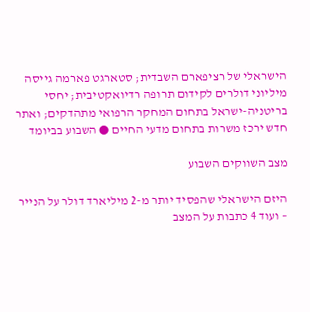הישראלי של רציפארם השבדית; סטארגט פארמה גייסה מיליוני דולרים לקידום תרופה רדיואקטיבית; יחסי בריטניה-ישראל בתחום המחקר הרפואי מתהדקים; ואתר חדש ירכז משרות בתחום מדעי החיים ● השבוע בביומד

מצב השווקים השבוע

היזם הישראלי שהפסיד יותר מ-2 מיליארד דולר על הנייר – ועוד 4 כתבות על המצב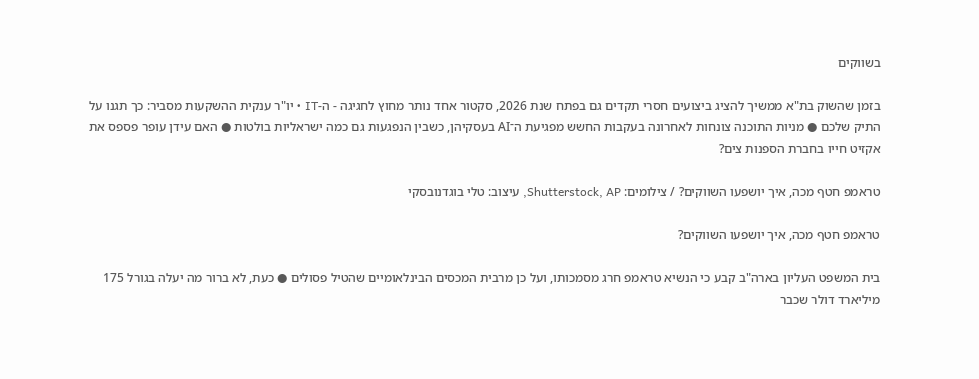בשווקים

בזמן שהשוק בת"א ממשיך להציג ביצועים חסרי תקדים גם בפתח שנת 2026, סקטור אחד נותר מחוץ לחגיגה - ה-IT • יו"ר ענקית ההשקעות מסביר: כך תגנו על התיק שלכם ● מניות התוכנה צונחות לאחרונה בעקבות החשש מפגיעת ה־AI בעסקיהן, כשבין הנפגעות גם כמה ישראליות בולטות ● האם עידן עופר פספס את אקזיט חייו בחברת הספנות צים?

טראמפ חטף מכה, איך יושפעו השווקים? / צילומים: Shutterstock, AP, עיצוב: טלי בוגדנובסקי

טראמפ חטף מכה, איך יושפעו השווקים?

בית המשפט העליון בארה"ב קבע כי הנשיא טראמפ חרג מסמכותו, ועל כן מרבית המכסים הבינלאומיים שהטיל פסולים ● כעת, לא ברור מה יעלה בגורל 175 מיליארד דולר שכבר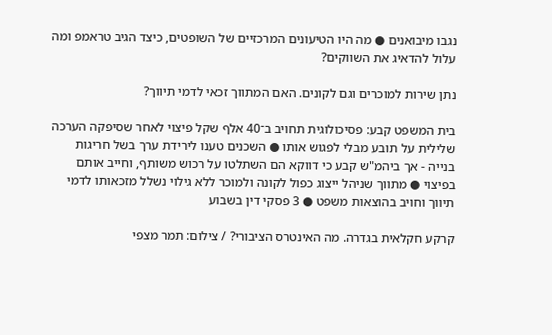נגבו מיבואנים ● מה היו הטיעונים המרכזיים של השופטים, כיצד הגיב טראמפ ומה עלול להדאיג את השווקים?

נתן שירות למוכרים וגם לקונים. האם המתווך זכאי לדמי תיווך?

בית המשפט קבע: פסיכולוגית תחויב ב־40 אלף שקל פיצוי לאחר שסיפקה הערכה שלילית על תובע מבלי לפגוש אותו ● השכנים טענו לירידת ערך בשל חריגות בנייה - אך ביהמ"ש קבע כי דווקא הם השתלטו על רכוש משותף, וחייב אותם בפיצוי ● מתווך שניהל ייצוג כפול לקונה ולמוכר ללא גילוי נשלל מזכאותו לדמי תיווך וחויב בהוצאות משפט ● 3 פסקי דין בשבוע

קרקע חקלאית בגדרה. מה האינטרס הציבורי? / צילום: תמר מצפי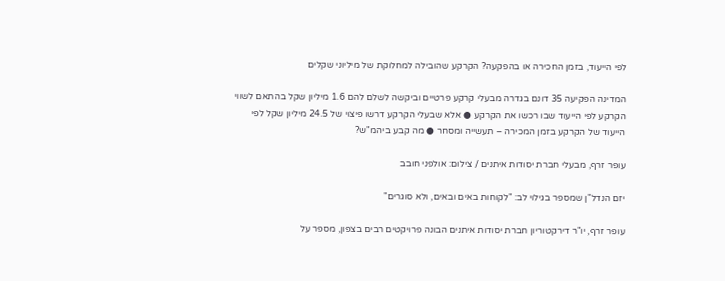לפי הייעוד, בזמן החכירה או בהפקעה? הקרקע שהובילה למחלוקת של מיליוני שקלים

המדינה הפקיעה 35 דונם בגדרה מבעלי קרקע פרטיים וביקשה לשלם להם 1.6 מיליון שקל בהתאם לשווי הקרקע לפי הייעוד שבו רכשו את הקרקע ● אלא שבעלי הקרקע דרשו פיצוי של 24.5 מיליון שקל לפי הייעוד של הקרקע בזמן המכירה – תעשייה ומסחר ● מה קבע ביהמ"ש?

עופר זרף, מבעלי חברת יסודות איתנים / צילום: אולפני חובב

יזם הנדל"ן שמספר בגילוי לב: "לקוחות באים ובאים, ולא סוגרים"

עופר זרף, יו"ר דירקטוריון חברת יסודות איתנים הבונה פרויקטים רבים בצפון, מספר על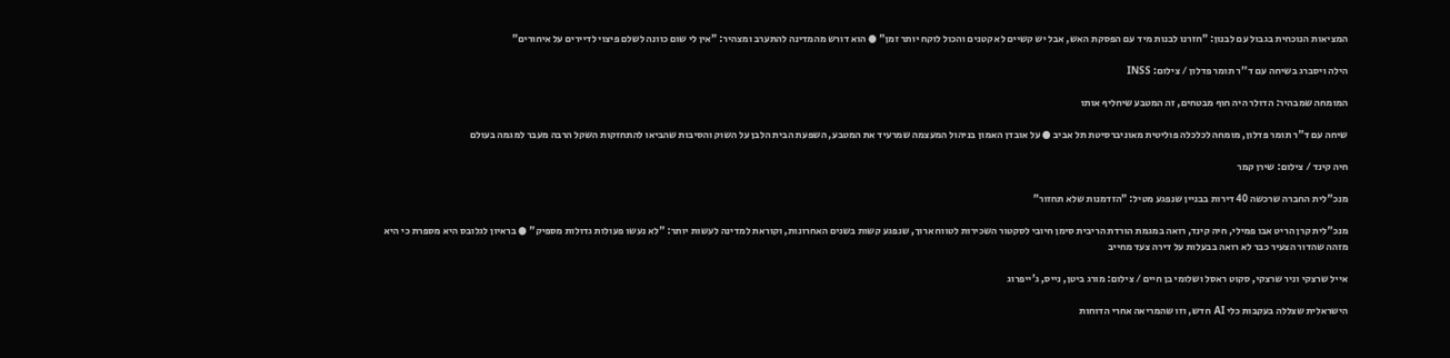המציאות הנוכחית בגבול עם לבנון: "חזרנו לבנות מיד עם הפסקת האש, אבל יש קשיים לא קטנים והכול לוקח יותר זמן" ● הוא דורש מהמדינה להתערב ומצהיר: "אין לי שום כוונה לשלם פיצוי לדיירים על איחורים"

הילה ויסברג בשיחה עם ד''ר תומר פדלון / צילום: INSS

המומחה שמבהיר: הדולר היה חוף מבטחים, זה המטבע שיחליף אותו

שיחה עם ד"ר תומר פדלון, מומחה לכלכלה פוליטית מאוניברסיטת תל אביב ● על אובדן האמון בניהול המעצמה שמרעיד את המטבע, השפעת הבית הלבן על השוק והסיבות שהביאו להתחזקות השקל הרבה מעבר למגמה בעולם

חיה קינד / צילום: שירן קמר

מנכ"לית החברה שרכשה 40 דירות בבניין שנפגע מטיל: "הזדמנות שלא תחזור"

מנכ"לית קרן הריט אבו פמילי, חיה קינד, רואה במגמת הורדת הריבית סימן חיובי לסקטור השכירות לטווח ארוך, שנפגע קשות בשנים האחרונות, וקוראת למדינה לעשות יותר: "לא נעשו פעולות גדולות מספיק" ● בראיון לגלובס היא מספרת כי היא מזהה שהדור הצעיר כבר לא רואה בבעלות על דירה צעד מחייב

אייל שרצקי וניר שרצקי, סקוט ראסל ושלומי בן חיים / צילום: מורג ביטן, נייס, ג'ייפרוג

הישראלית שצללה בעקבות כלי AI חדש, וזו שהמריאה אחרי הדוחות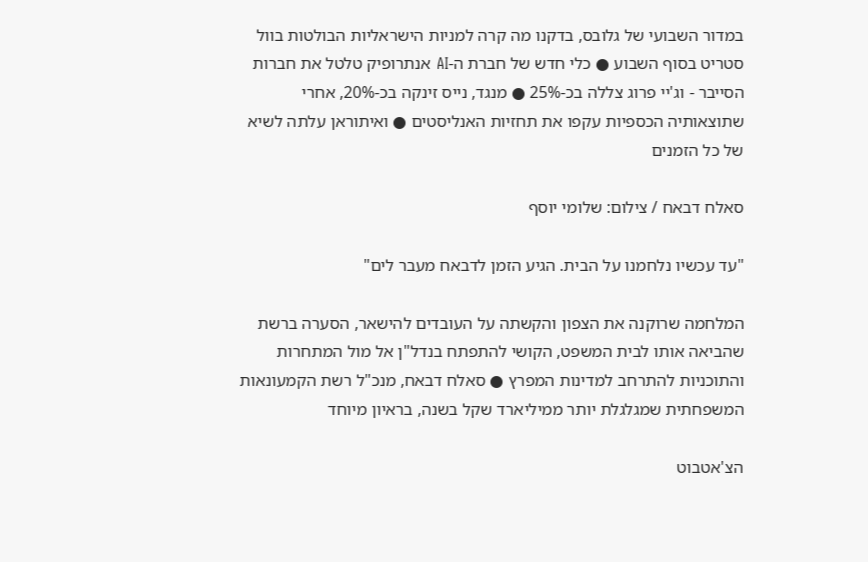במדור השבועי של גלובס, בדקנו מה קרה למניות הישראליות הבולטות בוול סטריט בסוף השבוע ● כלי חדש של חברת ה-AI אנתרופיק טלטל את חברות הסייבר - וג'יי פרוג צללה בכ-25% ● מנגד, נייס זינקה בכ-20%, אחרי שתוצאותיה הכספיות עקפו את תחזיות האנליסטים ● ואיתוראן עלתה לשיא של כל הזמנים

סאלח דבאח / צילום: שלומי יוסף

"עד עכשיו נלחמנו על הבית. הגיע הזמן לדבאח מעבר לים"

המלחמה שרוקנה את הצפון והקשתה על העובדים להישאר, הסערה ברשת שהביאה אותו לבית המשפט, הקושי להתפתח בנדל"ן אל מול המתחרות והתוכניות להתרחב למדינות המפרץ ● סאלח דבאח, מנכ"ל רשת הקמעונאות המשפחתית שמגלגלת יותר ממיליארד שקל בשנה, בראיון מיוחד

הצ'אטבוט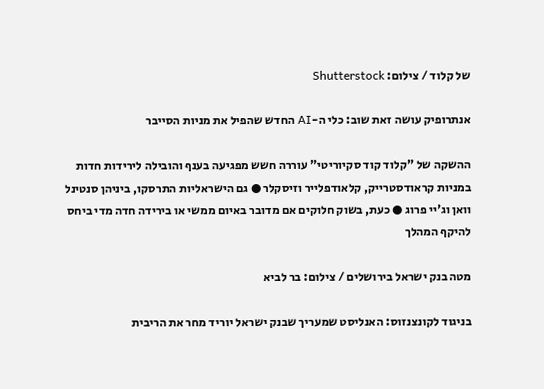של קלוד / צילום: Shutterstock

אנתרופיק עושה זאת שוב: כלי ה-AI החדש שהפיל את מניות הסייבר

ההשקה של "קלוד קוד סקיוריטי" עוררה חשש מפגיעה בענף והובילה לירידות חדות במניות קראודסטרייק, קלאודפלייר וזיסקלר ● גם הישראליות התרסקו, ביניהן סנטינל וואן וג'יי פרוג ● כעת, בשוק חלוקים אם מדובר באיום ממשי או בירידה חדה מדי ביחס להיקף המהלך

מטה בנק ישראל בירושלים / צילום: בר לביא

בניגוד לקונצנזוס: האנליסט שמעריך שבנק ישראל יוריד מחר את הריבית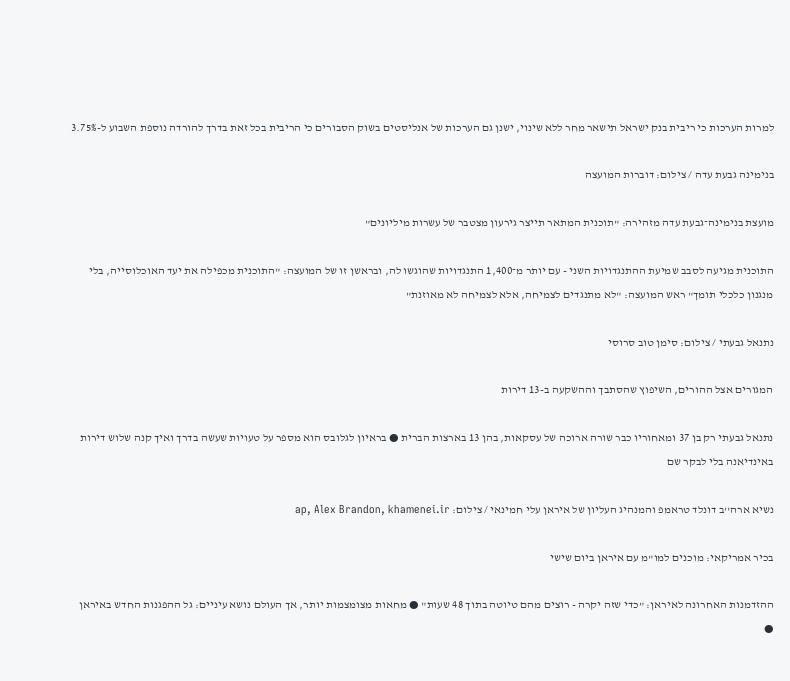למרות הערכות כי ריבית בנק ישראל תישאר מחר ללא שינוי, ישנן גם הערכות של אנליסטים בשוק הסבורים כי הריבית בכל זאת בדרך להורדה נוספת השבוע ל-3.75%

בנימינה גבעת עדה / צילום: דוברות המועצה

מועצת בנימינה־גבעת עדה מזהירה: "תוכנית המתאר תייצר גירעון מצטבר של עשרות מיליונים"

התוכנית מגיעה לסבב שמיעת ההתנגדויות השני - עם יותר מ־1,400 התנגדויות שהוגשו לה, ובראשן זו של המועצה: "התוכנית מכפילה את יעד האוכלוסייה, בלי מנגנון כלכלי תומך" ראש המועצה: "לא מתנגדים לצמיחה, אלא לצמיחה לא מאוזנת"

נתנאל גבעתי / צילום: סימן טוב סרוסי

המגורים אצל ההורים, השיפוץ שהסתבך וההשקעה ב-13 דירות

נתנאל גבעתי רק בן 37 ומאחוריו כבר שורה ארוכה של עסקאות, בהן 13 בארצות הברית ● בראיון לגלובס הוא מספר על טעויות שעשה בדרך ואיך קנה שלוש דירות באינדיאנה בלי לבקר שם

נשיא ארה''ב דונלד טראמפ והמנהיג העליון של איראן עלי חמינאי / צילום: ap, Alex Brandon, khamenei.ir

בכיר אמריקאי: מוכנים למו"מ עם איראן ביום שישי

ההזדמנות האחרונה לאיראן: "כדי שזה יקרה - רוצים מהם טיוטה בתוך 48 שעות" ● מחאות מצומצמות יותר, אך העולם נושא עיניים: גל ההפגנות החדש באיראן ●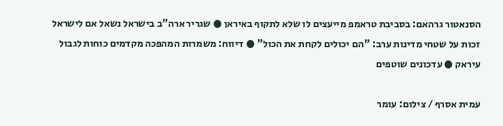הסנאטור גרהאם: בסביבת טראמפ מייעצים לו שלא לתקוף באיראן ● שגריר ארה"ב בישראל נשאל אם לישראל זכות על שטחי מדינות ערב: "הם יכולים לקחת את הכול" ● דיווח: משמרות המהפכה מקדמים כוחות לגבול עיראק ● עדכונים שוטפים

עמית אסרף / צילום: עומר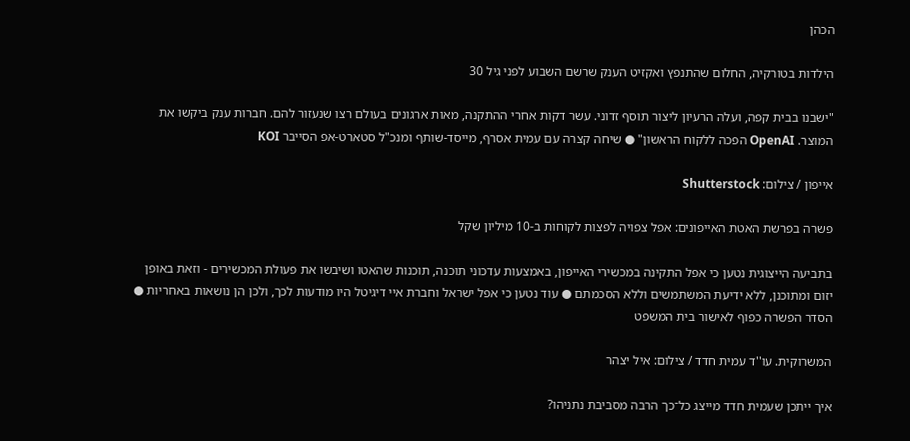הכהן

הילדות בטורקיה, החלום שהתנפץ ואקזיט הענק שרשם השבוע לפני גיל 30

"ישבנו בבית קפה, ועלה הרעיון ליצור תוסף זדוני. עשר דקות אחרי ההתקנה, מאות ארגונים בעולם רצו שנעזור להם. חברות ענק ביקשו את המוצר. OpenAI הפכה ללקוח הראשון" ● שיחה קצרה עם עמית אסרף, מייסד-שותף ומנכ"ל סטארט-אפ הסייבר KOI

אייפון / צילום: Shutterstock

פשרה בפרשת האטת האייפונים: אפל צפויה לפצות לקוחות ב-10 מיליון שקל

בתביעה הייצוגית נטען כי אפל התקינה במכשירי האייפון, באמצעות עדכוני תוכנה, תוכנות שהאטו ושיבשו את פעולת המכשירים - וזאת באופן יזום ומתוכנן, ללא ידיעת המשתמשים וללא הסכמתם ● עוד נטען כי אפל ישראל וחברת איי דיגיטל היו מודעות לכך, ולכן הן נושאות באחריות ● הסדר הפשרה כפוף לאישור בית המשפט

המשרוקית. עו''ד עמית חדד / צילום: איל יצהר

איך ייתכן שעמית חדד מייצג כל־כך הרבה מסביבת נתניהו?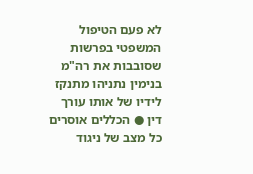לא פעם הטיפול המשפטי בפרשות שסובבות את רה"מ בנימין נתניהו מתנקז לידיו של אותו עורך דין ● הכללים אוסרים כל מצב של ניגוד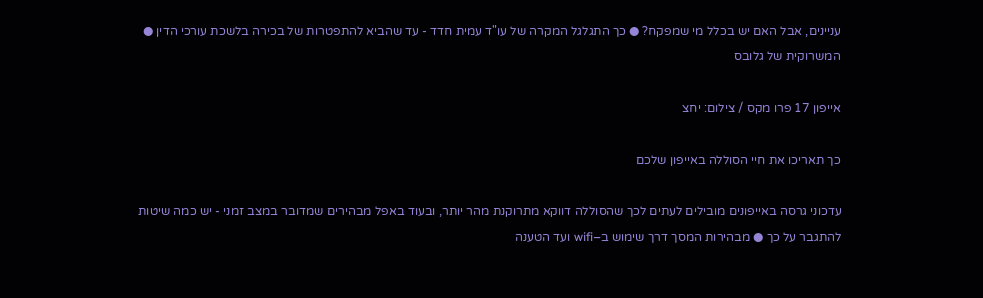עניינים, אבל האם יש בכלל מי שמפקח? ● כך התגלגל המקרה של עו"ד עמית חדד - עד שהביא להתפטרות של בכירה בלשכת עורכי הדין ● המשרוקית של גלובס

אייפון 17 פרו מקס / צילום: יחצ

כך תאריכו את חיי הסוללה באייפון שלכם

עדכוני גרסה באייפונים מובילים לעתים לכך שהסוללה דווקא מתרוקנת מהר יותר, ובעוד באפל מבהירים שמדובר במצב זמני - יש כמה שיטות להתגבר על כך ● מבהירות המסך דרך שימוש ב–wifi ועד הטענה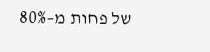של פחות מ–80%